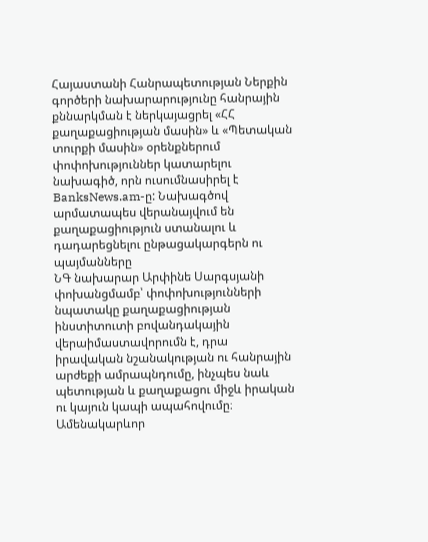Հայաստանի Հանրապետության Ներքին գործերի նախարարությունը հանրային քննարկման է ներկայացրել «ՀՀ քաղաքացիության մասին» և «Պետական տուրքի մասին» օրենքներում փոփոխություններ կատարելու նախագիծ, որն ուսումնասիրել է BanksNews.am-ը: Նախագծով արմատապես վերանայվում են քաղաքացիություն ստանալու և դադարեցնելու ընթացակարգերն ու պայմանները
ՆԳ նախարար Արփինե Սարգսյանի փոխանցմամբ՝ փոփոխությունների նպատակը քաղաքացիության ինստիտուտի բովանդակային վերաիմաստավորումն է, դրա իրավական նշանակության ու հանրային արժեքի ամրապնդումը, ինչպես նաև պետության և քաղաքացու միջև իրական ու կայուն կապի ապահովումը։
Ամենակարևոր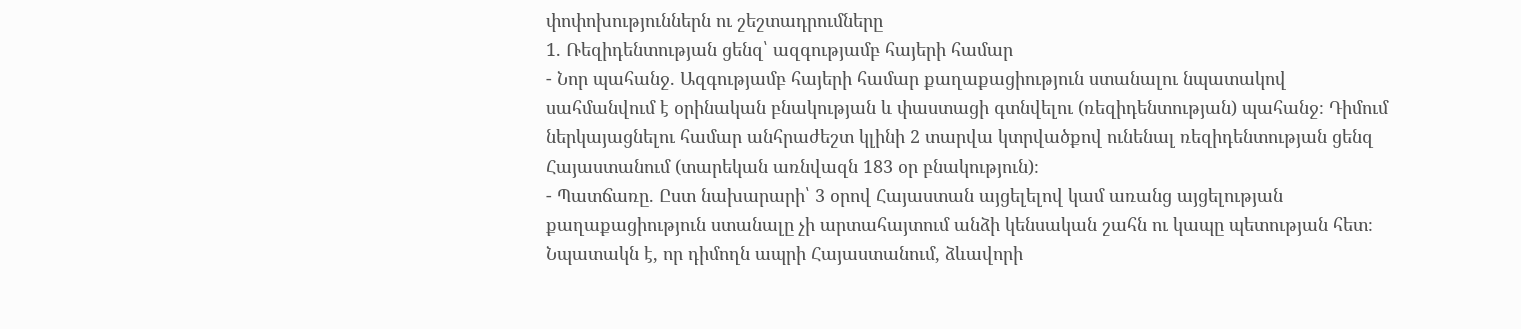փոփոխություններն ու շեշտադրումները
1. Ռեզիդենտության ցենզ՝ ազգությամբ հայերի համար
- Նոր պահանջ. Ազգությամբ հայերի համար քաղաքացիություն ստանալու նպատակով սահմանվում է օրինական բնակության և փաստացի գտնվելու (ռեզիդենտության) պահանջ։ Դիմում ներկայացնելու համար անհրաժեշտ կլինի 2 տարվա կտրվածքով ունենալ ռեզիդենտության ցենզ Հայաստանում (տարեկան առնվազն 183 օր բնակություն)։
- Պատճառը. Ըստ նախարարի՝ 3 օրով Հայաստան այցելելով կամ առանց այցելության քաղաքացիություն ստանալը չի արտահայտում անձի կենսական շահն ու կապը պետության հետ։ Նպատակն է, որ դիմողն ապրի Հայաստանում, ձևավորի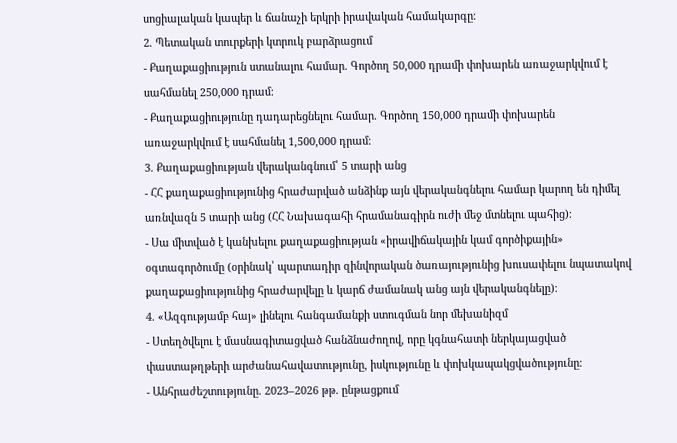սոցիալական կապեր և ճանաչի երկրի իրավական համակարգը։
2. Պետական տուրքերի կտրուկ բարձրացում
- Քաղաքացիություն ստանալու համար. Գործող 50,000 դրամի փոխարեն առաջարկվում է սահմանել 250,000 դրամ։
- Քաղաքացիությունը դադարեցնելու համար. Գործող 150,000 դրամի փոխարեն առաջարկվում է սահմանել 1,500,000 դրամ։
3. Քաղաքացիության վերականգնում՝ 5 տարի անց
- ՀՀ քաղաքացիությունից հրաժարված անձինք այն վերականգնելու համար կարող են դիմել առնվազն 5 տարի անց (ՀՀ Նախագահի հրամանագիրն ուժի մեջ մտնելու պահից)։
- Սա միտված է կանխելու քաղաքացիության «իրավիճակային կամ գործիքային» օգտագործումը (օրինակ՝ պարտադիր զինվորական ծառայությունից խուսափելու նպատակով քաղաքացիությունից հրաժարվելը և կարճ ժամանակ անց այն վերականգնելը)։
4. «Ազգությամբ հայ» լինելու հանգամանքի ստուգման նոր մեխանիզմ
- Ստեղծվելու է մասնագիտացված հանձնաժողով, որը կգնահատի ներկայացված փաստաթղթերի արժանահավատությունը, իսկությունը և փոխկապակցվածությունը։
- Անհրաժեշտությունը. 2023–2026 թթ. ընթացքում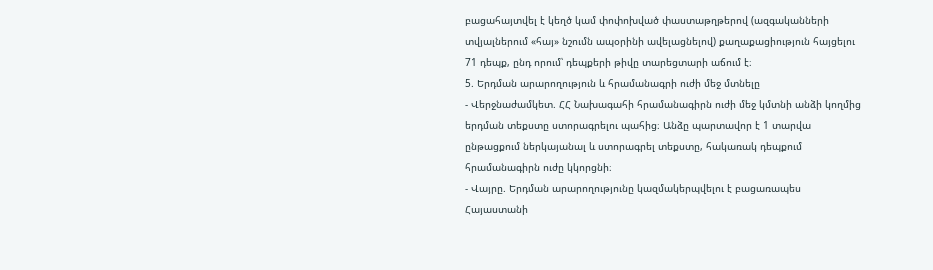բացահայտվել է կեղծ կամ փոփոխված փաստաթղթերով (ազգականների տվյալներում «հայ» նշումն ապօրինի ավելացնելով) քաղաքացիություն հայցելու 71 դեպք, ընդ որում՝ դեպքերի թիվը տարեցտարի աճում է։
5. Երդման արարողություն և հրամանագրի ուժի մեջ մտնելը
- Վերջնաժամկետ. ՀՀ Նախագահի հրամանագիրն ուժի մեջ կմտնի անձի կողմից երդման տեքստը ստորագրելու պահից։ Անձը պարտավոր է 1 տարվա ընթացքում ներկայանալ և ստորագրել տեքստը, հակառակ դեպքում հրամանագիրն ուժը կկորցնի։
- Վայրը. Երդման արարողությունը կազմակերպվելու է բացառապես Հայաստանի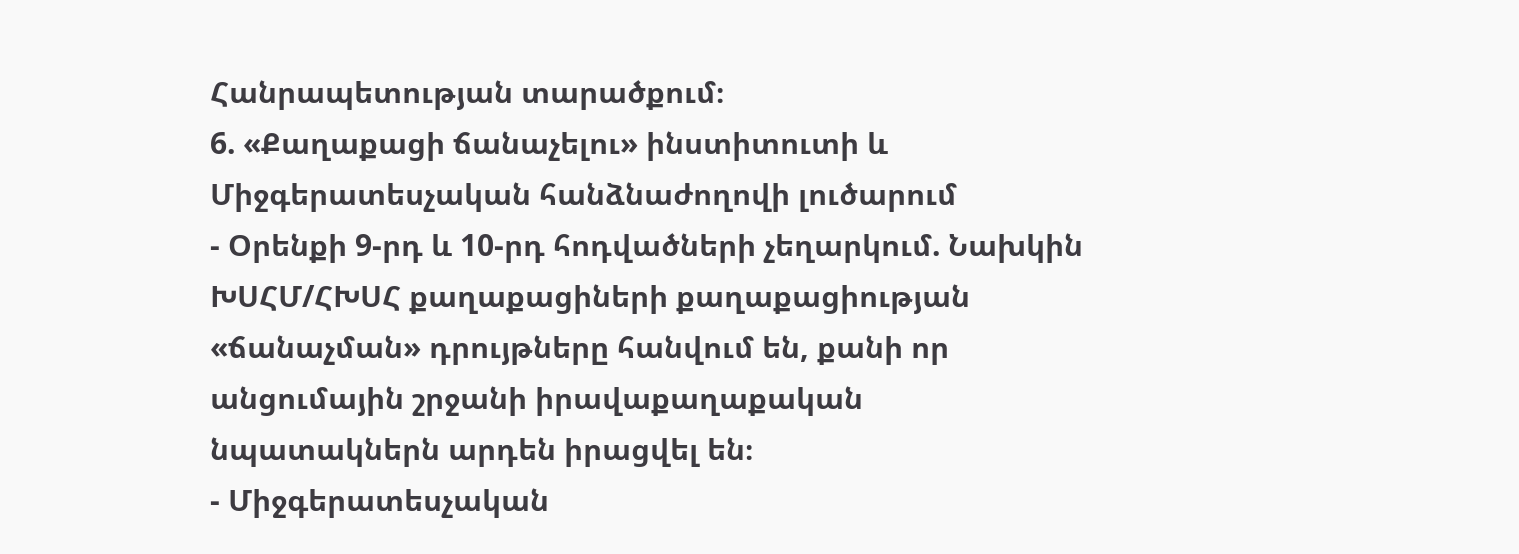Հանրապետության տարածքում։
6. «Քաղաքացի ճանաչելու» ինստիտուտի և Միջգերատեսչական հանձնաժողովի լուծարում
- Օրենքի 9-րդ և 10-րդ հոդվածների չեղարկում. Նախկին ԽՍՀՄ/ՀԽՍՀ քաղաքացիների քաղաքացիության «ճանաչման» դրույթները հանվում են, քանի որ անցումային շրջանի իրավաքաղաքական նպատակներն արդեն իրացվել են։
- Միջգերատեսչական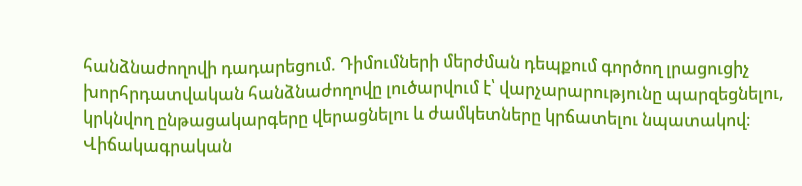հանձնաժողովի դադարեցում. Դիմումների մերժման դեպքում գործող լրացուցիչ խորհրդատվական հանձնաժողովը լուծարվում է՝ վարչարարությունը պարզեցնելու, կրկնվող ընթացակարգերը վերացնելու և ժամկետները կրճատելու նպատակով։
Վիճակագրական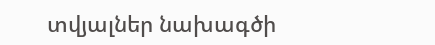տվյալներ նախագծի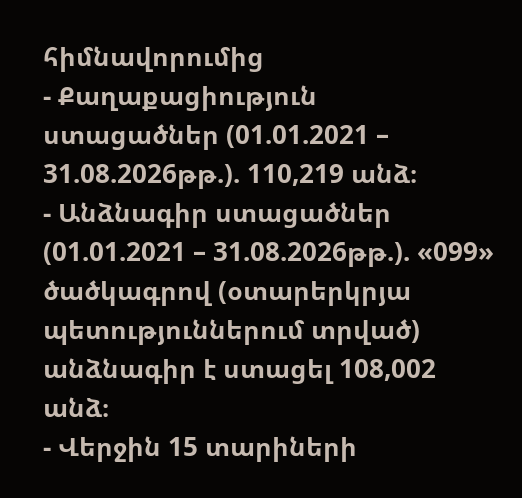հիմնավորումից
- Քաղաքացիություն ստացածներ (01.01.2021 – 31.08.2026թթ.). 110,219 անձ։
- Անձնագիր ստացածներ (01.01.2021 – 31.08.2026թթ.). «099» ծածկագրով (օտարերկրյա պետություններում տրված) անձնագիր է ստացել 108,002 անձ։
- Վերջին 15 տարիների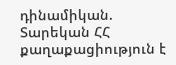դինամիկան. Տարեկան ՀՀ քաղաքացիություն է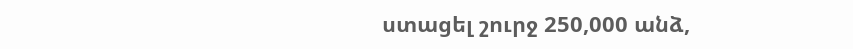ստացել շուրջ 250,000 անձ,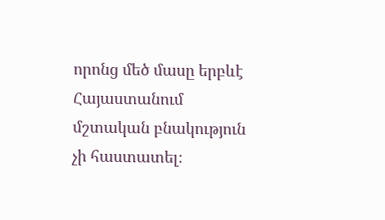որոնց մեծ մասը երբևէ Հայաստանում մշտական բնակություն չի հաստատել։